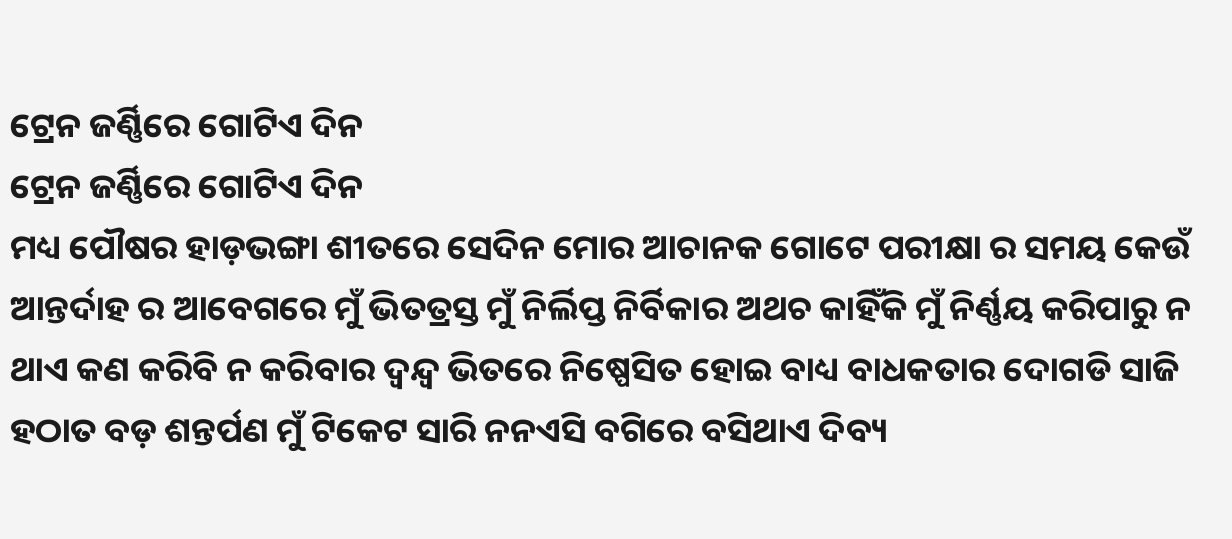ଟ୍ରେନ ଜର୍ଣ୍ଣିରେ ଗୋଟିଏ ଦିନ
ଟ୍ରେନ ଜର୍ଣ୍ଣିରେ ଗୋଟିଏ ଦିନ
ମଧ୍ୟ ପୌଷର ହାଡ଼ଭଙ୍ଗା ଶୀତରେ ସେଦିନ ମୋର ଆଚାନକ ଗୋଟେ ପରୀକ୍ଷା ର ସମୟ କେଉଁ ଆନ୍ତର୍ଦାହ ର ଆବେଗରେ ମୁଁ ଭିତତ୍ରସ୍ତ ମୁଁ ନିର୍ଲିପ୍ତ ନିର୍ବିକାର ଅଥଚ କାହିଁକି ମୁଁ ନିର୍ଣ୍ଣୟ କରିପାରୁ ନ ଥାଏ କଣ କରିବି ନ କରିବାର ଦ୍ୱନ୍ଦ୍ୱ ଭିତରେ ନିଷ୍ପେସିତ ହୋଇ ବାଧ୍ୟ ବାଧକତାର ଦୋଗଡି ସାଜି
ହଠାତ ବଡ଼ ଶନ୍ତର୍ପଣ ମୁଁ ଟିକେଟ ସାରି ନନଏସି ବଗିରେ ବସିଥାଏ ଦିବ୍ୟ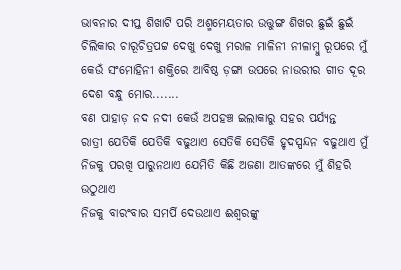ଭାବନାର ଦୀପ୍ତ ଶିଖାଟି ପରି ଅଶ୍ମମେୟତାର ଉତ୍ତୁଙ୍ଗ ଶିଖର ଛୁଇଁ ଛୁଇଁ
ଚିଲିକାର ଚାରୂଚିତ୍ରପଟ୍ଟ ଦେଖୁ ଦେଖୁ ମରାଳ ମାଳିନୀ ନୀଳାମ୍ବୁ ରୂପରେ ମୁଁ କେଉଁ ସଂମୋହିନୀ ଶକ୍ତିରେ ଆବିଷ୍ଠ ଡ଼ଙ୍ଗା ଉପରେ ନାଉରୀର ଗୀତ ଦୂର ଦେଶ ବନ୍ଧୁ ମୋର.......
ବଣ ପାହାଡ଼ ନଦ ନଦୀ କେଉଁ ଅପହଞ୍ଚ ଇଲାକାରୁ ସହର ପର୍ଯ୍ୟନ୍ତ
ରାତ୍ରୀ ଯେତିକି ଯେତିକି ବଢୁଥାଏ ସେତିକି ସେତିକି ହୃଦସ୍ପନ୍ଦନ ବଢୁଥାଏ ମୁଁ ନିଜକୁ ପରଖି ପାରୁନଥାଏ ଯେମିତି କିଛି ଅଜଣା ଆତଙ୍କରେ ମୁଁ ଶିହରି ଉଠୁଥାଏ
ନିଜକୁ ବାରଂବାର ସମର୍ପି ଦେଉଥାଏ ଈଶ୍ୱରଙ୍କୁ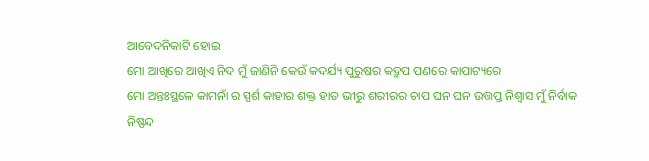ଆବେଦନିକାଟି ହୋଇ
ମୋ ଆଖିରେ ଆଖିଏ ନିଦ ମୁଁ ଜାଣିନି କେଉଁ କଦର୍ଯ୍ୟ ପୁରୁଷର କଦ୍ରୁପ ପଣରେ କାପାଟ୍ୟରେ
ମୋ ଅନ୍ତଃସ୍ଥଳେ କାମନାଁ ର ସ୍ପର୍ଶ କାହାର ଶକ୍ତ ହାତ ଭୀରୁ ଶରୀରର ଚାପ ଘନ ଘନ ଉତ୍ତପ୍ତ ନିଶ୍ୱାସ ମୁଁ ନିର୍ବାକ ନିଷ୍ପନ୍ଦ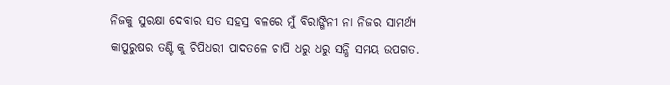ନିଜକୁ ସୁରକ୍ଷା ଦେବାର ସତ ସହସ୍ର ବଳରେ ମୁଁ ବିରାଙ୍ଗିନୀ ନା ନିଜର ସାମର୍ଥ୍ୟ
କାପୁରୁଷର ତଣ୍ଟି କୁ ଚିପିଧରୀ ପାଦତଳେ ଚାପି ଧରୁ ଧରୁ ସନ୍ଧି ସମୟ ଉପଗତ.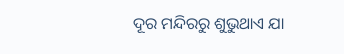ଦୂର ମନ୍ଦିରରୁ ଶୁଭୁଥାଏ ଯା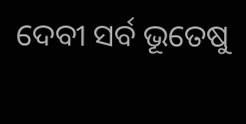ଦେବୀ ସର୍ବ ଭୂତେଷୁ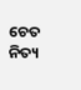ଚେତ ନିତ୍ୟ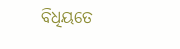ବିଧିୟତେ